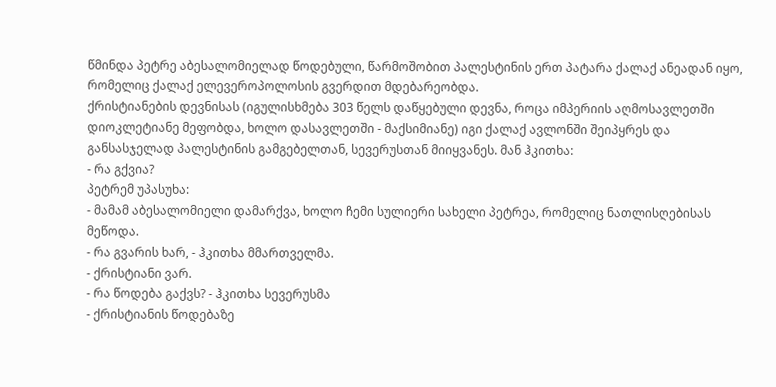წმინდა პეტრე აბესალომიელად წოდებული, წარმოშობით პალესტინის ერთ პატარა ქალაქ ანეადან იყო, რომელიც ქალაქ ელევეროპოლოსის გვერდით მდებარეობდა.
ქრისტიანების დევნისას (იგულისხმება 303 წელს დაწყებული დევნა, როცა იმპერიის აღმოსავლეთში დიოკლეტიანე მეფობდა, ხოლო დასავლეთში - მაქსიმიანე) იგი ქალაქ ავლონში შეიპყრეს და განსასჯელად პალესტინის გამგებელთან, სევერუსთან მიიყვანეს. მან ჰკითხა:
- რა გქვია?
პეტრემ უპასუხა:
- მამამ აბესალომიელი დამარქვა, ხოლო ჩემი სულიერი სახელი პეტრეა, რომელიც ნათლისღებისას მეწოდა.
- რა გვარის ხარ, - ჰკითხა მმართველმა.
- ქრისტიანი ვარ.
- რა წოდება გაქვს? - ჰკითხა სევერუსმა
- ქრისტიანის წოდებაზე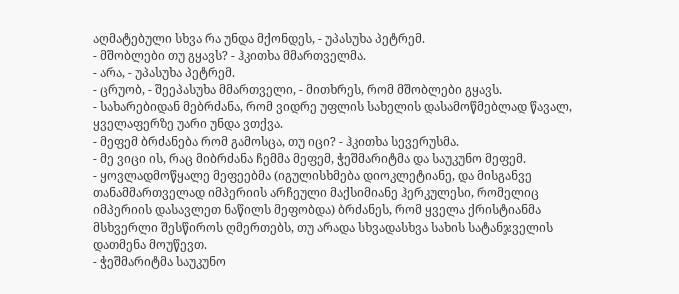აღმატებული სხვა რა უნდა მქონდეს, - უპასუხა პეტრემ.
- მშობლები თუ გყავს? - ჰკითხა მმართველმა.
- არა, - უპასუხა პეტრემ.
- ცრუობ, - შეეპასუხა მმართველი, - მითხრეს, რომ მშობლები გყავს.
- სახარებიდან მებრძანა, რომ ვიდრე უფლის სახელის დასამოწმებლად წავალ, ყველაფერზე უარი უნდა ვთქვა.
- მეფემ ბრძანება რომ გამოსცა, თუ იცი? - ჰკითხა სევერუსმა.
- მე ვიცი ის, რაც მიბრძანა ჩემმა მეფემ, ჭეშმარიტმა და საუკუნო მეფემ.
- ყოვლადმოწყალე მეფეებმა (იგულისხმება დიოკლეტიანე, და მისგანვე თანამმართველად იმპერიის არჩეული მაქსიმიანე ჰერკულესი, რომელიც იმპერიის დასავლეთ ნაწილს მეფობდა) ბრძანეს, რომ ყველა ქრისტიანმა მსხვერლი შესწიროს ღმერთებს, თუ არადა სხვადასხვა სახის სატანჯველის დათმენა მოუწევთ.
- ჭეშმარიტმა საუკუნო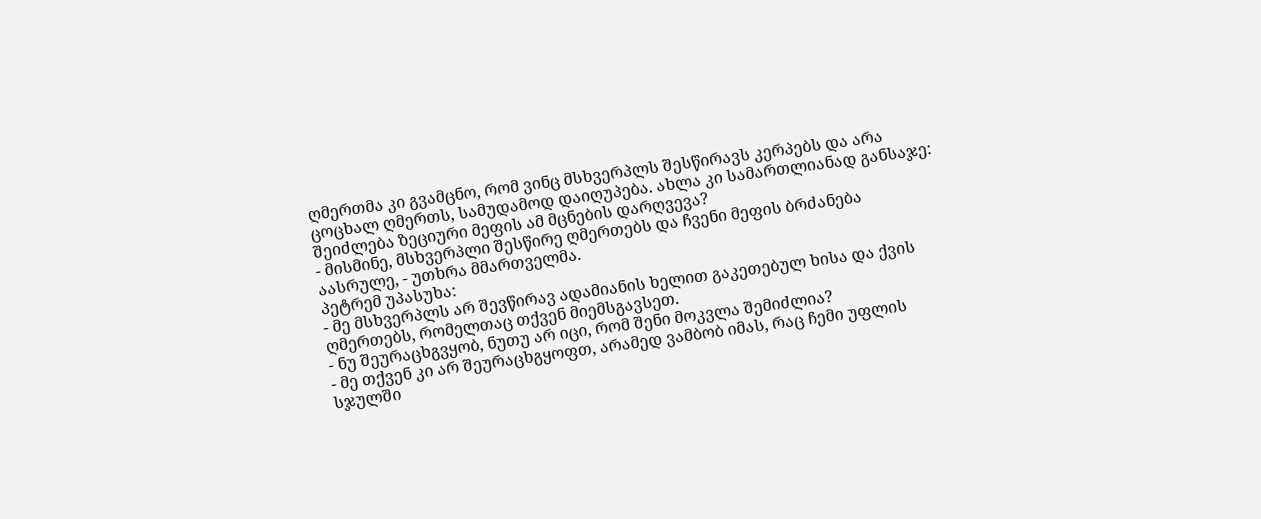ღმერთმა კი გვამცნო, რომ ვინც მსხვერპლს შესწირავს კერპებს და არა ცოცხალ ღმერთს, სამუდამოდ დაიღუპება. ახლა კი სამართლიანად განსაჯე: შეიძლება ზეციური მეფის ამ მცნების დარღვევა?
- მისმინე, მსხვერპლი შესწირე ღმერთებს და ჩვენი მეფის ბრძანება აასრულე, - უთხრა მმართველმა.
პეტრემ უპასუხა:
- მე მსხვერპლს არ შევწირავ ადამიანის ხელით გაკეთებულ ხისა და ქვის ღმერთებს, რომელთაც თქვენ მიემსგავსეთ.
- ნუ შეურაცხგვყობ, ნუთუ არ იცი, რომ შენი მოკვლა შემიძლია?
- მე თქვენ კი არ შეურაცხგყოფთ, არამედ ვამბობ იმას, რაც ჩემი უფლის სჯულში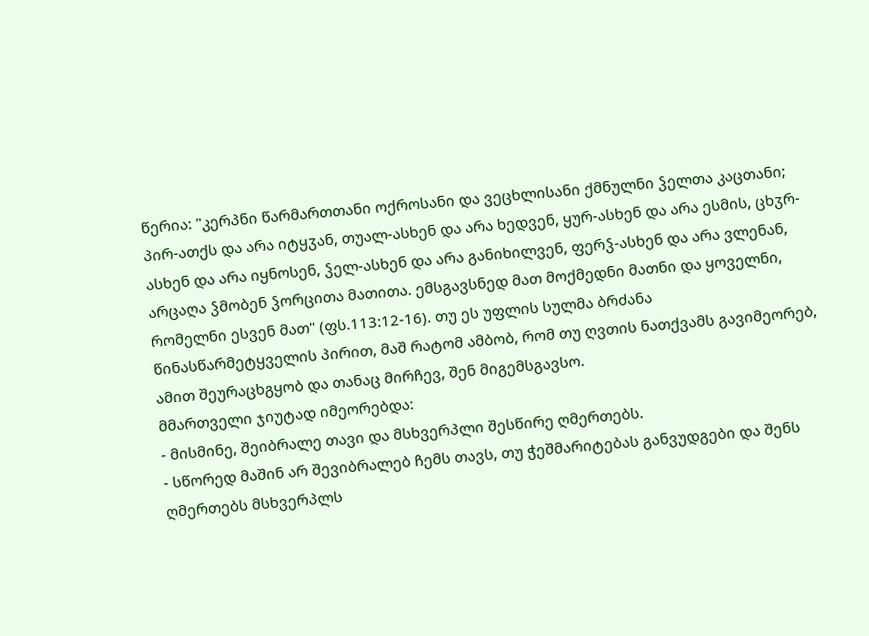წერია: "კერპნი წარმართთანი ოქროსანი და ვეცხლისანი ქმნულნი ჴელთა კაცთანი; პირ-ათქს და არა იტყჳან, თუალ-ასხენ და არა ხედვენ, ყურ-ასხენ და არა ესმის, ცხჳრ-ასხენ და არა იყნოსენ, ჴელ-ასხენ და არა განიხილვენ, ფერჴ-ასხენ და არა ვლენან, არცაღა ჴმობენ ჴორცითა მათითა. ემსგავსნედ მათ მოქმედნი მათნი და ყოველნი, რომელნი ესვენ მათ" (ფს.113:12-16). თუ ეს უფლის სულმა ბრძანა წინასწარმეტყველის პირით, მაშ რატომ ამბობ, რომ თუ ღვთის ნათქვამს გავიმეორებ, ამით შეურაცხგყობ და თანაც მირჩევ, შენ მიგემსგავსო.
მმართველი ჯიუტად იმეორებდა:
- მისმინე, შეიბრალე თავი და მსხვერპლი შესწირე ღმერთებს.
- სწორედ მაშინ არ შევიბრალებ ჩემს თავს, თუ ჭეშმარიტებას განვუდგები და შენს ღმერთებს მსხვერპლს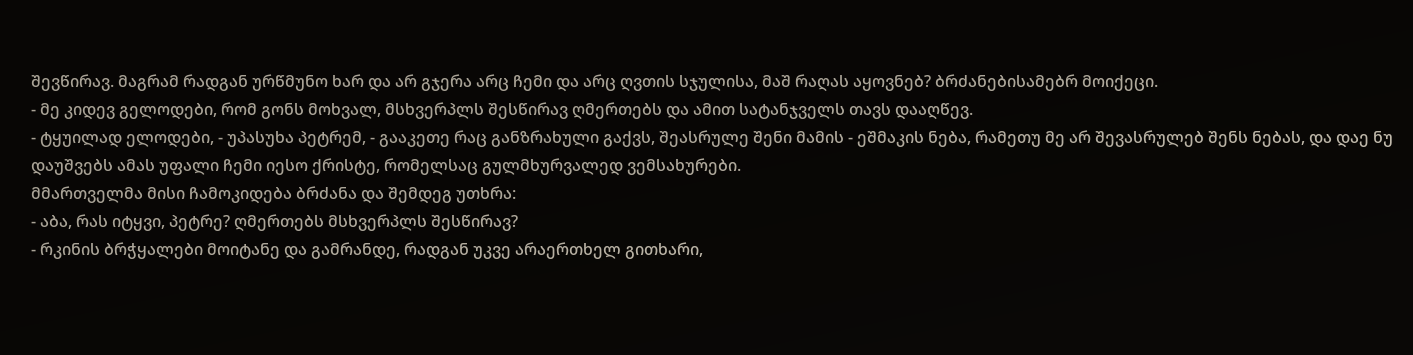შევწირავ. მაგრამ რადგან ურწმუნო ხარ და არ გჯერა არც ჩემი და არც ღვთის სჯულისა, მაშ რაღას აყოვნებ? ბრძანებისამებრ მოიქეცი.
- მე კიდევ გელოდები, რომ გონს მოხვალ, მსხვერპლს შესწირავ ღმერთებს და ამით სატანჯველს თავს დააღწევ.
- ტყუილად ელოდები, - უპასუხა პეტრემ, - გააკეთე რაც განზრახული გაქვს, შეასრულე შენი მამის - ეშმაკის ნება, რამეთუ მე არ შევასრულებ შენს ნებას, და დაე ნუ დაუშვებს ამას უფალი ჩემი იესო ქრისტე, რომელსაც გულმხურვალედ ვემსახურები.
მმართველმა მისი ჩამოკიდება ბრძანა და შემდეგ უთხრა:
- აბა, რას იტყვი, პეტრე? ღმერთებს მსხვერპლს შესწირავ?
- რკინის ბრჭყალები მოიტანე და გამრანდე, რადგან უკვე არაერთხელ გითხარი,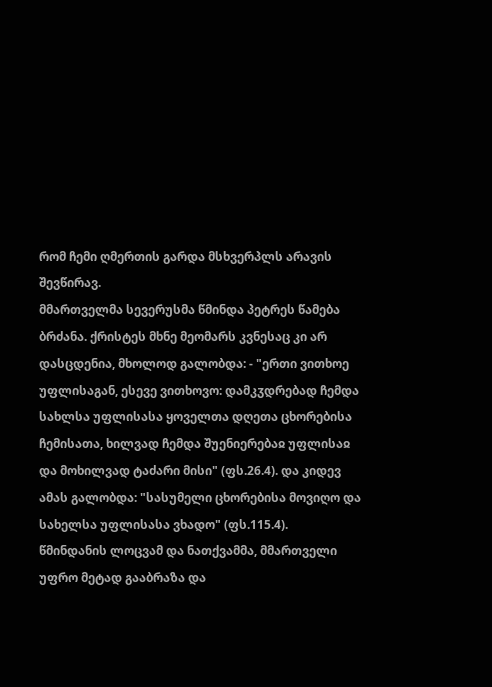რომ ჩემი ღმერთის გარდა მსხვერპლს არავის შევწირავ.
მმართველმა სევერუსმა წმინდა პეტრეს წამება ბრძანა. ქრისტეს მხნე მეომარს კვნესაც კი არ დასცდენია, მხოლოდ გალობდა: - "ერთი ვითხოე უფლისაგან, ესევე ვითხოვო: დამკჳდრებად ჩემდა სახლსა უფლისასა ყოველთა დღეთა ცხორებისა ჩემისათა, ხილვად ჩემდა შუენიერებაჲ უფლისაჲ და მოხილვად ტაძარი მისი" (ფს.26.4). და კიდევ ამას გალობდა: "სასუმელი ცხორებისა მოვიღო და სახელსა უფლისასა ვხადო" (ფს.115.4).
წმინდანის ლოცვამ და ნათქვამმა, მმართველი უფრო მეტად გააბრაზა და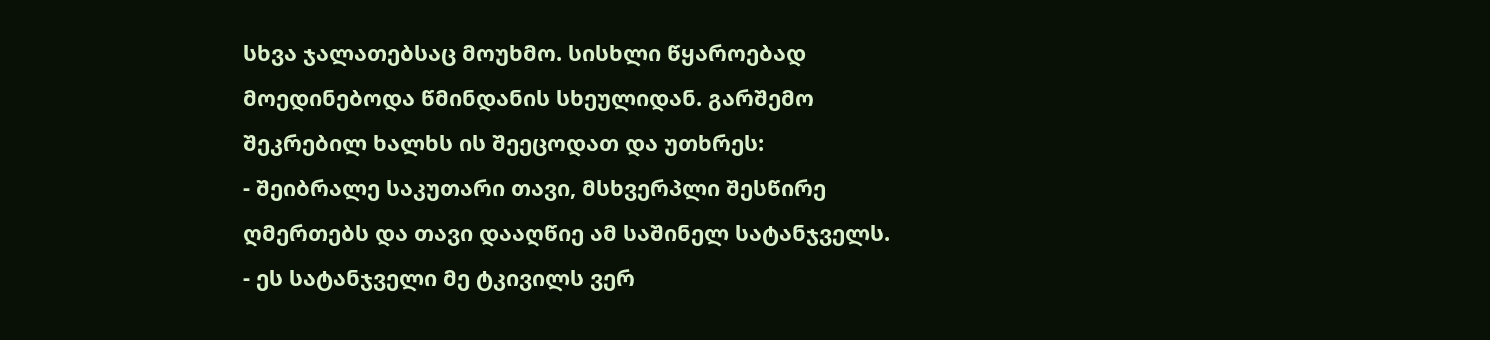სხვა ჯალათებსაც მოუხმო. სისხლი წყაროებად მოედინებოდა წმინდანის სხეულიდან. გარშემო შეკრებილ ხალხს ის შეეცოდათ და უთხრეს:
- შეიბრალე საკუთარი თავი, მსხვერპლი შესწირე ღმერთებს და თავი დააღწიე ამ საშინელ სატანჯველს.
- ეს სატანჯველი მე ტკივილს ვერ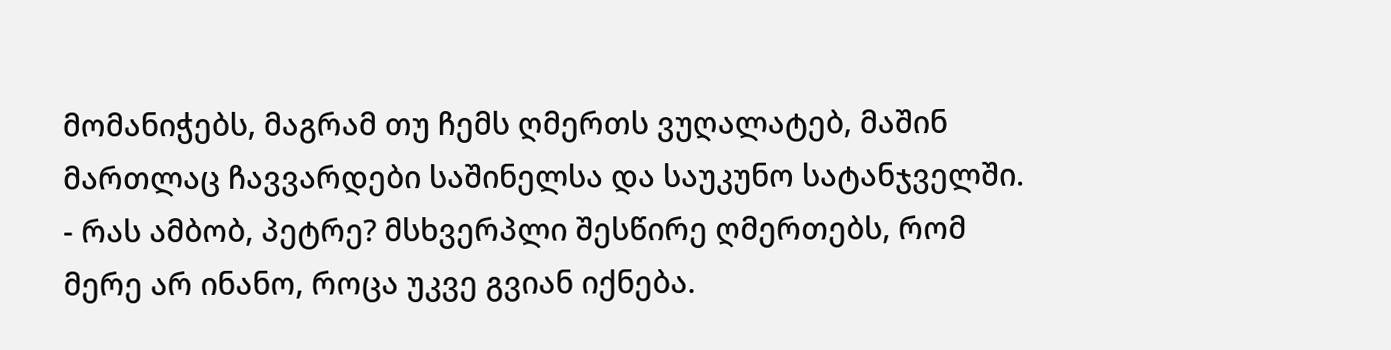მომანიჭებს, მაგრამ თუ ჩემს ღმერთს ვუღალატებ, მაშინ მართლაც ჩავვარდები საშინელსა და საუკუნო სატანჯველში.
- რას ამბობ, პეტრე? მსხვერპლი შესწირე ღმერთებს, რომ მერე არ ინანო, როცა უკვე გვიან იქნება.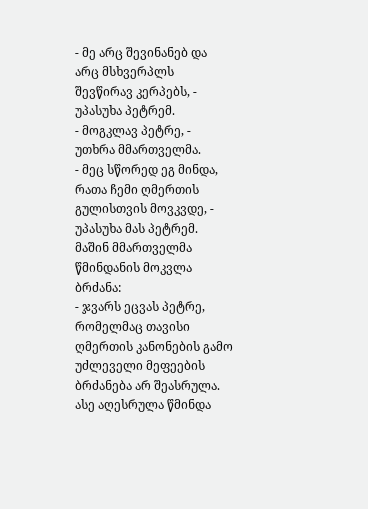- მე არც შევინანებ და არც მსხვერპლს შევწირავ კერპებს, - უპასუხა პეტრემ.
- მოგკლავ პეტრე, - უთხრა მმართველმა.
- მეც სწორედ ეგ მინდა, რათა ჩემი ღმერთის გულისთვის მოვკვდე, - უპასუხა მას პეტრემ.
მაშინ მმართველმა წმინდანის მოკვლა ბრძანა:
- ჯვარს ეცვას პეტრე, რომელმაც თავისი ღმერთის კანონების გამო უძლეველი მეფეების ბრძანება არ შეასრულა.
ასე აღესრულა წმინდა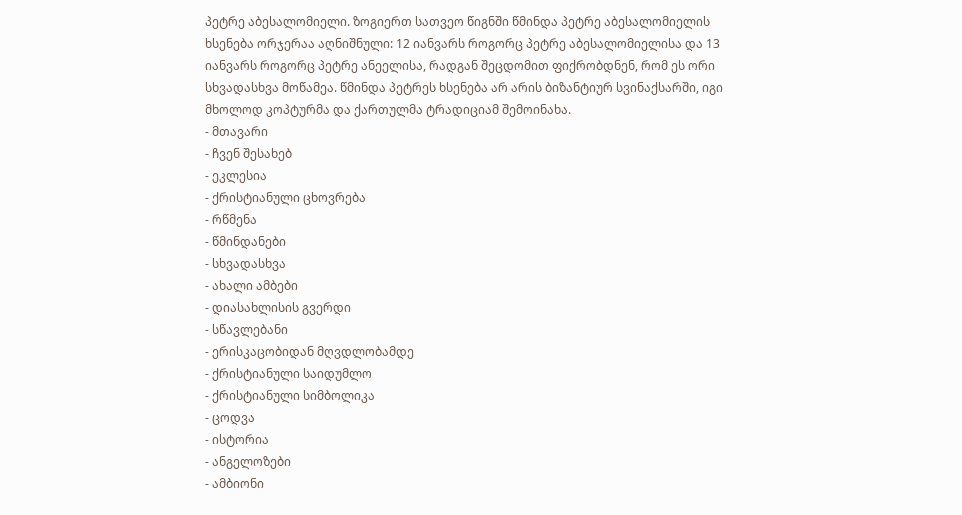პეტრე აბესალომიელი. ზოგიერთ სათვეო წიგნში წმინდა პეტრე აბესალომიელის ხსენება ორჯერაა აღნიშნული: 12 იანვარს როგორც პეტრე აბესალომიელისა და 13 იანვარს როგორც პეტრე ანეელისა, რადგან შეცდომით ფიქრობდნენ, რომ ეს ორი სხვადასხვა მოწამეა. წმინდა პეტრეს ხსენება არ არის ბიზანტიურ სვინაქსარში, იგი მხოლოდ კოპტურმა და ქართულმა ტრადიციამ შემოინახა.
- მთავარი
- ჩვენ შესახებ
- ეკლესია
- ქრისტიანული ცხოვრება
- რწმენა
- წმინდანები
- სხვადასხვა
- ახალი ამბები
- დიასახლისის გვერდი
- სწავლებანი
- ერისკაცობიდან მღვდლობამდე
- ქრისტიანული საიდუმლო
- ქრისტიანული სიმბოლიკა
- ცოდვა
- ისტორია
- ანგელოზები
- ამბიონი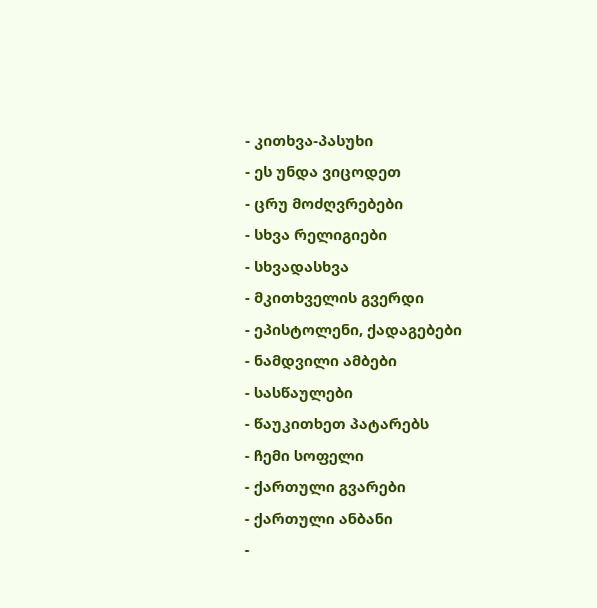- კითხვა-პასუხი
- ეს უნდა ვიცოდეთ
- ცრუ მოძღვრებები
- სხვა რელიგიები
- სხვადასხვა
- მკითხველის გვერდი
- ეპისტოლენი, ქადაგებები
- ნამდვილი ამბები
- სასწაულები
- წაუკითხეთ პატარებს
- ჩემი სოფელი
- ქართული გვარები
- ქართული ანბანი
-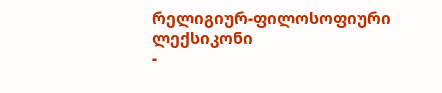რელიგიურ-ფილოსოფიური ლექსიკონი
-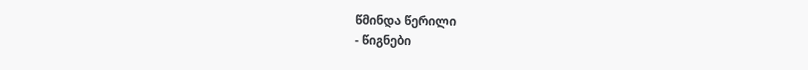წმინდა წერილი
- წიგნები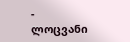- ლოცვანი